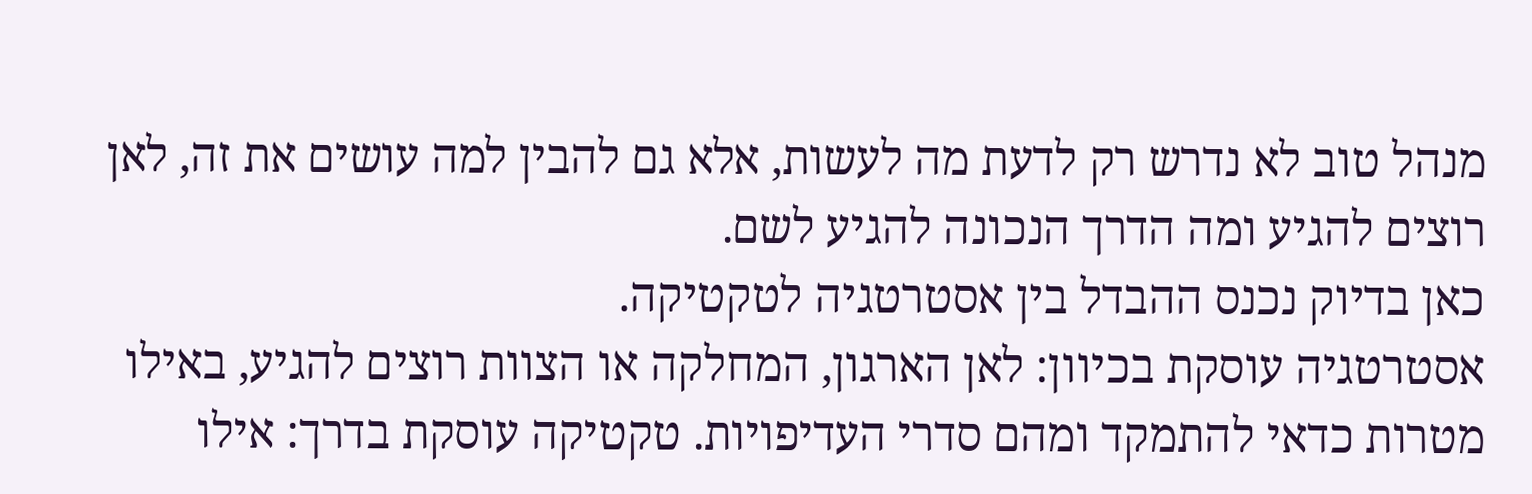מנהל טוב לא נדרש רק לדעת מה לעשות, אלא גם להבין למה עושים את זה, לאן רוצים להגיע ומה הדרך הנכונה להגיע לשם.
כאן בדיוק נכנס ההבדל בין אסטרטגיה לטקטיקה.
אסטרטגיה עוסקת בכיוון: לאן הארגון, המחלקה או הצוות רוצים להגיע, באילו מטרות כדאי להתמקד ומהם סדרי העדיפויות. טקטיקה עוסקת בדרך: אילו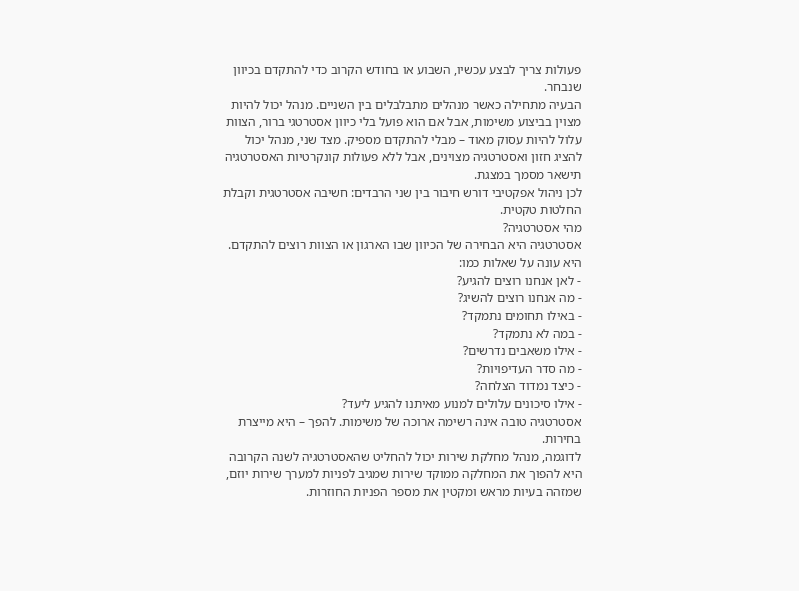פעולות צריך לבצע עכשיו, השבוע או בחודש הקרוב כדי להתקדם בכיוון שנבחר.
הבעיה מתחילה כאשר מנהלים מתבלבלים בין השניים. מנהל יכול להיות מצוין בביצוע משימות, אבל אם הוא פועל בלי כיוון אסטרטגי ברור, הצוות עלול להיות עסוק מאוד – מבלי להתקדם מספיק. מצד שני, מנהל יכול להציג חזון ואסטרטגיה מצוינים, אבל ללא פעולות קונקרטיות האסטרטגיה תישאר מסמך במצגת.
לכן ניהול אפקטיבי דורש חיבור בין שני הרבדים: חשיבה אסטרטגית וקבלת החלטות טקטית.
מהי אסטרטגיה?
אסטרטגיה היא הבחירה של הכיוון שבו הארגון או הצוות רוצים להתקדם.
היא עונה על שאלות כמו:
- לאן אנחנו רוצים להגיע?
- מה אנחנו רוצים להשיג?
- באילו תחומים נתמקד?
- במה לא נתמקד?
- אילו משאבים נדרשים?
- מה סדר העדיפויות?
- כיצד נמדוד הצלחה?
- אילו סיכונים עלולים למנוע מאיתנו להגיע ליעד?
אסטרטגיה טובה אינה רשימה ארוכה של משימות. להפך – היא מייצרת בחירות.
לדוגמה, מנהל מחלקת שירות יכול להחליט שהאסטרטגיה לשנה הקרובה היא להפוך את המחלקה ממוקד שירות שמגיב לפניות למערך שירות יוזם, שמזהה בעיות מראש ומקטין את מספר הפניות החוזרות.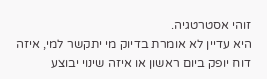זוהי אסטרטגיה.
היא עדיין לא אומרת בדיוק מי יתקשר למי, איזה דוח יופק ביום ראשון או איזה שינוי יבוצע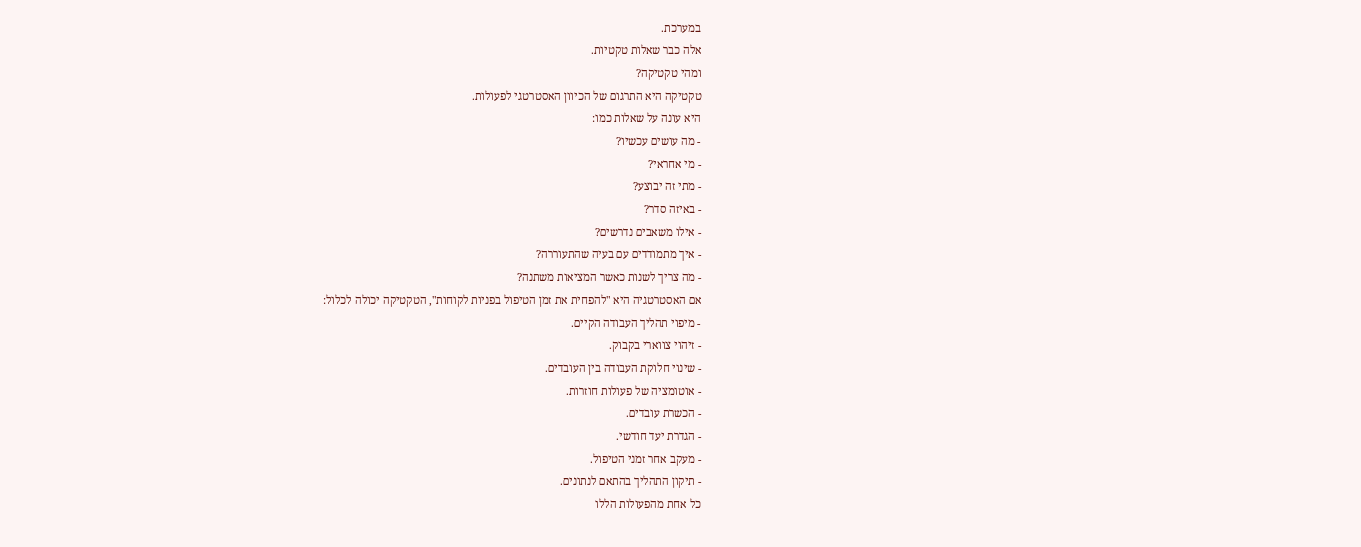במערכת.
אלה כבר שאלות טקטיות.
ומהי טקטיקה?
טקטיקה היא התרגום של הכיוון האסטרטגי לפעולות.
היא עונה על שאלות כמו:
- מה עושים עכשיו?
- מי אחראי?
- מתי זה יבוצע?
- באיזה סדר?
- אילו משאבים נדרשים?
- איך מתמודדים עם בעיה שהתעוררה?
- מה צריך לשנות כאשר המציאות משתנה?
אם האסטרטגיה היא "להפחית את זמן הטיפול בפניות לקוחות", הטקטיקה יכולה לכלול:
- מיפוי תהליך העבודה הקיים.
- זיהוי צווארי בקבוק.
- שינוי חלוקת העבודה בין העובדים.
- אוטומציה של פעולות חוזרות.
- הכשרת עובדים.
- הגדרת יעד חודשי.
- מעקב אחר זמני הטיפול.
- תיקון התהליך בהתאם לנתונים.
כל אחת מהפעולות הללו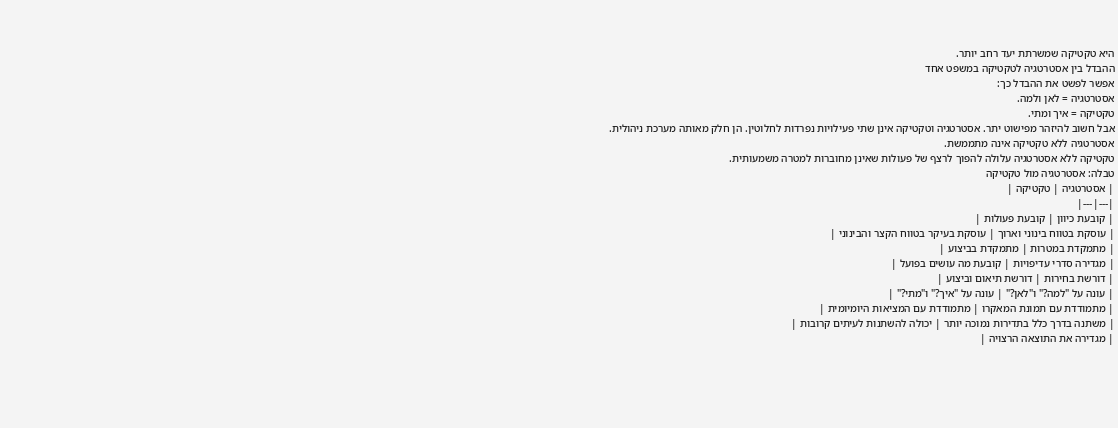היא טקטיקה שמשרתת יעד רחב יותר.
ההבדל בין אסטרטגיה לטקטיקה במשפט אחד
אפשר לפשט את ההבדל כך:
אסטרטגיה = לאן ולמה.
טקטיקה = איך ומתי.
אבל חשוב להיזהר מפישוט יתר. אסטרטגיה וטקטיקה אינן שתי פעילויות נפרדות לחלוטין. הן חלק מאותה מערכת ניהולית.
אסטרטגיה ללא טקטיקה אינה מתממשת.
טקטיקה ללא אסטרטגיה עלולה להפוך לרצף של פעולות שאינן מחוברות למטרה משמעותית.
טבלה: אסטרטגיה מול טקטיקה
| אסטרטגיה | טקטיקה |
|---|---|
| קובעת כיוון | קובעת פעולות |
| עוסקת בטווח בינוני וארוך | עוסקת בעיקר בטווח הקצר והבינוני |
| מתמקדת במטרות | מתמקדת בביצוע |
| מגדירה סדרי עדיפויות | קובעת מה עושים בפועל |
| דורשת בחירות | דורשת תיאום וביצוע |
| עונה על "למה?" ו"לאן?" | עונה על "איך?" ו"מתי?" |
| מתמודדת עם תמונת המאקרו | מתמודדת עם המציאות היומיומית |
| משתנה בדרך כלל בתדירות נמוכה יותר | יכולה להשתנות לעיתים קרובות |
| מגדירה את התוצאה הרצויה |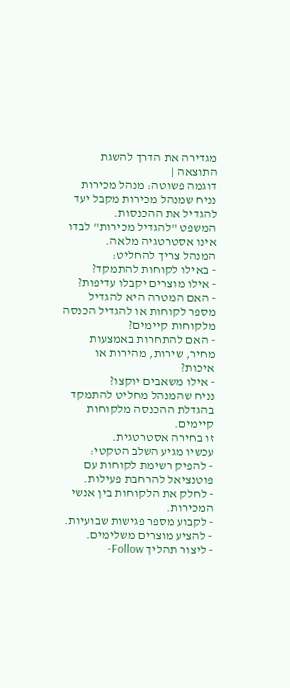מגדירה את הדרך להשגת התוצאה |
דוגמה פשוטה: מנהל מכירות
נניח שמנהל מכירות מקבל יעד להגדיל את ההכנסות.
המשפט "להגדיל מכירות" לבדו אינו אסטרטגיה מלאה.
המנהל צריך להחליט:
- באילו לקוחות להתמקד?
- אילו מוצרים יקבלו עדיפות?
- האם המטרה היא להגדיל מספר לקוחות או להגדיל הכנסה מלקוחות קיימים?
- האם להתחרות באמצעות מחיר, שירות, מהירות או איכות?
- אילו משאבים יוקצו?
נניח שהמנהל מחליט להתמקד בהגדלת ההכנסה מלקוחות קיימים.
זו בחירה אסטרטגית.
עכשיו מגיע השלב הטקטי:
- להפיק רשימת לקוחות עם פוטנציאל להרחבת פעילות.
- לחלק את הלקוחות בין אנשי המכירות.
- לקבוע מספר פגישות שבועיות.
- להציע מוצרים משלימים.
- ליצור תהליך Follow-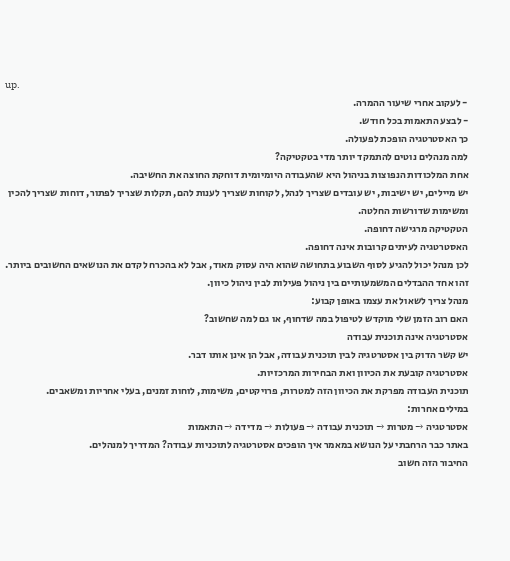up.
- לעקוב אחרי שיעור ההמרה.
- לבצע התאמות בכל חודש.
כך האסטרטגיה הופכת לפעולה.
למה מנהלים נוטים להתמקד יותר מדי בטקטיקה?
אחת המלכודות הנפוצות בניהול היא שהעבודה היומיומית דוחקת החוצה את החשיבה.
יש מיילים, יש ישיבות, יש עובדים שצריך לנהל, לקוחות שצריך לענות להם, תקלות שצריך לפתור, דוחות שצריך להכין ומשימות שדורשות החלטה.
הטקטיקה מרגישה דחופה.
האסטרטגיה לעיתים קרובות אינה דחופה.
לכן מנהל יכול להגיע לסוף השבוע בתחושה שהוא היה עסוק מאוד, אבל לא בהכרח לקדם את הנושאים החשובים ביותר.
זהו אחד ההבדלים המשמעותיים בין ניהול פעילות לבין ניהול כיוון.
מנהל צריך לשאול את עצמו באופן קבוע:
האם רוב הזמן שלי מוקדש לטיפול במה שדחוף, או גם למה שחשוב?
אסטרטגיה אינה תוכנית עבודה
יש קשר הדוק בין אסטרטגיה לבין תוכנית עבודה, אבל הן אינן אותו דבר.
אסטרטגיה קובעת את הכיוון ואת הבחירות המרכזיות.
תוכנית העבודה מפרקת את הכיוון הזה למטרות, פרויקטים, משימות, לוחות זמנים, בעלי אחריות ומשאבים.
במילים אחרות:
אסטרטגיה → מטרות → תוכנית עבודה → פעולות → מדידה → התאמות
באתר כבר הרחבתי על הנושא במאמר איך הופכים אסטרטגיה לתוכניות עבודה? המדריך למנהלים.
החיבור הזה חשוב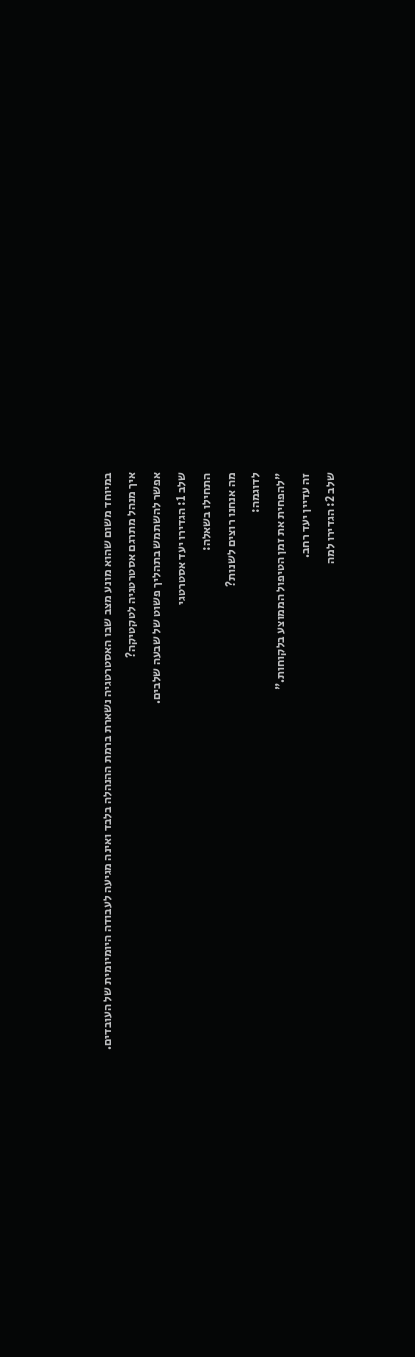במיוחד משום שהוא מונע מצב שבו האסטרטגיה נשארת ברמת ההנהלה בלבד ואינה מגיעה לעבודה היומיומית של העובדים.
איך מנהל מתרגם אסטרטגיה לטקטיקה?
אפשר להשתמש בתהליך פשוט של שבעה שלבים.
שלב 1: הגדירו יעד אסטרטגי
התחילו בשאלה:
מה אנחנו רוצים לשנות?
לדוגמה:
"להפחית את זמן הטיפול הממוצע בלקוחות."
זה עדיין יעד רחב.
שלב 2: הגדירו למה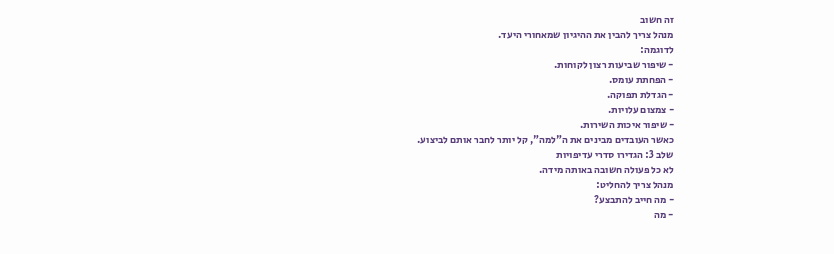זה חשוב
מנהל צריך להבין את ההיגיון שמאחורי היעד.
לדוגמה:
- שיפור שביעות רצון לקוחות.
- הפחתת עומס.
- הגדלת תפוקה.
- צמצום עלויות.
- שיפור איכות השירות.
כאשר העובדים מבינים את ה"למה", קל יותר לחבר אותם לביצוע.
שלב 3: הגדירו סדרי עדיפויות
לא כל פעולה חשובה באותה מידה.
מנהל צריך להחליט:
- מה חייב להתבצע?
- מה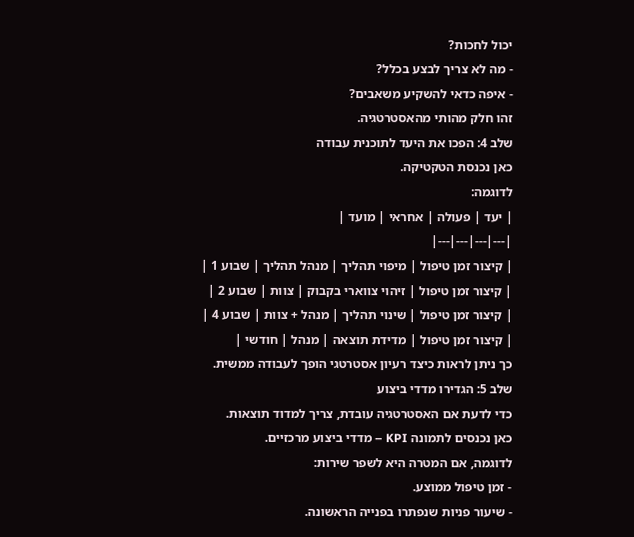יכול לחכות?
- מה לא צריך לבצע בכלל?
- איפה כדאי להשקיע משאבים?
זהו חלק מהותי מהאסטרטגיה.
שלב 4: הפכו את היעד לתוכנית עבודה
כאן נכנסת הטקטיקה.
לדוגמה:
| יעד | פעולה | אחראי | מועד |
|---|---|---|---|
| קיצור זמן טיפול | מיפוי תהליך | מנהל תהליך | שבוע 1 |
| קיצור זמן טיפול | זיהוי צווארי בקבוק | צוות | שבוע 2 |
| קיצור זמן טיפול | שינוי תהליך | מנהל + צוות | שבוע 4 |
| קיצור זמן טיפול | מדידת תוצאה | מנהל | חודשי |
כך ניתן לראות כיצד רעיון אסטרטגי הופך לעבודה ממשית.
שלב 5: הגדירו מדדי ביצוע
כדי לדעת אם האסטרטגיה עובדת, צריך למדוד תוצאות.
כאן נכנסים לתמונה KPI – מדדי ביצוע מרכזיים.
לדוגמה, אם המטרה היא לשפר שירות:
- זמן טיפול ממוצע.
- שיעור פניות שנפתרו בפנייה הראשונה.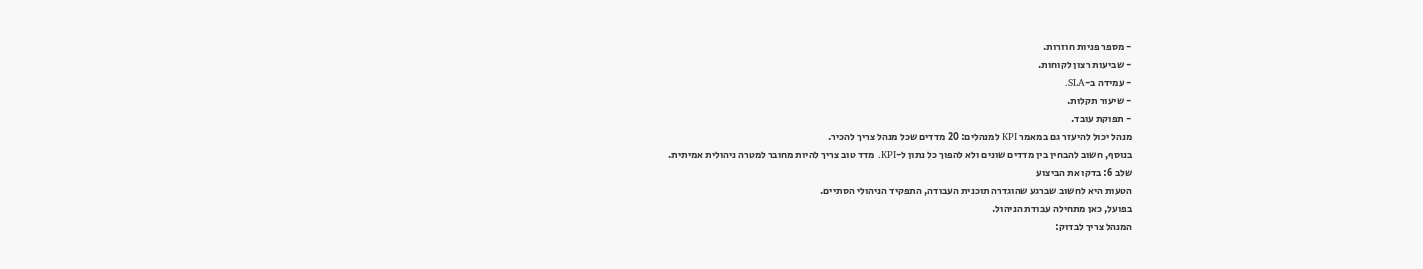- מספר פניות חוזרות.
- שביעות רצון לקוחות.
- עמידה ב-SLA.
- שיעור תקלות.
- תפוקת עובד.
מנהל יכול להיעזר גם במאמר KPI למנהלים: 20 מדדים שכל מנהל צריך להכיר.
בנוסף, חשוב להבחין בין מדדים שונים ולא להפוך כל נתון ל-KPI. מדד טוב צריך להיות מחובר למטרה ניהולית אמיתית.
שלב 6: בדקו את הביצוע
הטעות היא לחשוב שברגע שהוגדרה תוכנית העבודה, התפקיד הניהולי הסתיים.
בפועל, כאן מתחילה עבודת הניהול.
המנהל צריך לבדוק: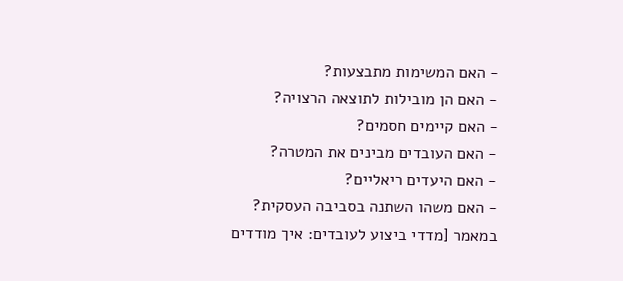- האם המשימות מתבצעות?
- האם הן מובילות לתוצאה הרצויה?
- האם קיימים חסמים?
- האם העובדים מבינים את המטרה?
- האם היעדים ריאליים?
- האם משהו השתנה בסביבה העסקית?
במאמר [מדדי ביצוע לעובדים: איך מודדים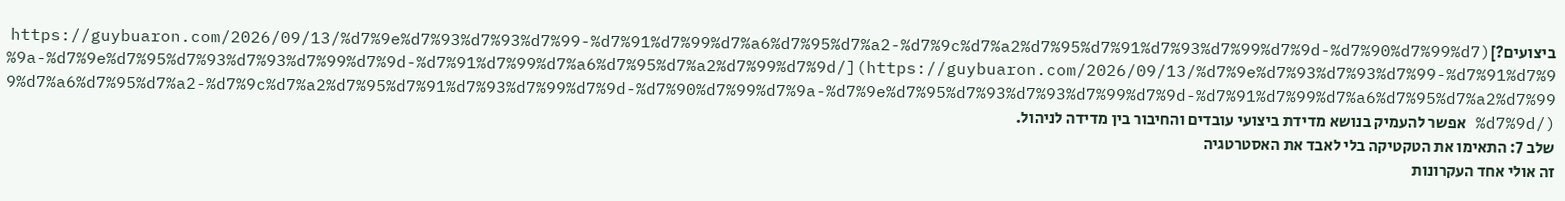ביצועים?](https://guybuaron.com/2026/09/13/%d7%9e%d7%93%d7%93%d7%99-%d7%91%d7%99%d7%a6%d7%95%d7%a2-%d7%9c%d7%a2%d7%95%d7%91%d7%93%d7%99%d7%9d-%d7%90%d7%99%d7%9a-%d7%9e%d7%95%d7%93%d7%93%d7%99%d7%9d-%d7%91%d7%99%d7%a6%d7%95%d7%a2%d7%99%d7%9d/](https://guybuaron.com/2026/09/13/%d7%9e%d7%93%d7%93%d7%99-%d7%91%d7%99%d7%a6%d7%95%d7%a2-%d7%9c%d7%a2%d7%95%d7%91%d7%93%d7%99%d7%9d-%d7%90%d7%99%d7%9a-%d7%9e%d7%95%d7%93%d7%93%d7%99%d7%9d-%d7%91%d7%99%d7%a6%d7%95%d7%a2%d7%99%d7%9d/) אפשר להעמיק בנושא מדידת ביצועי עובדים והחיבור בין מדידה לניהול.
שלב 7: התאימו את הטקטיקה בלי לאבד את האסטרטגיה
זה אולי אחד העקרונות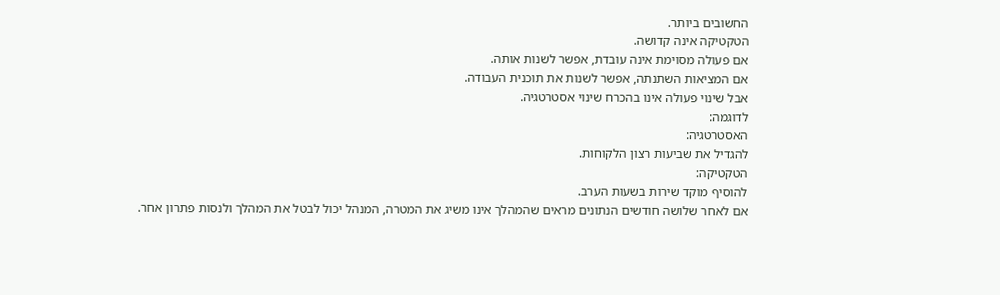החשובים ביותר.
הטקטיקה אינה קדושה.
אם פעולה מסוימת אינה עובדת, אפשר לשנות אותה.
אם המציאות השתנתה, אפשר לשנות את תוכנית העבודה.
אבל שינוי פעולה אינו בהכרח שינוי אסטרטגיה.
לדוגמה:
האסטרטגיה:
להגדיל את שביעות רצון הלקוחות.
הטקטיקה:
להוסיף מוקד שירות בשעות הערב.
אם לאחר שלושה חודשים הנתונים מראים שהמהלך אינו משיג את המטרה, המנהל יכול לבטל את המהלך ולנסות פתרון אחר.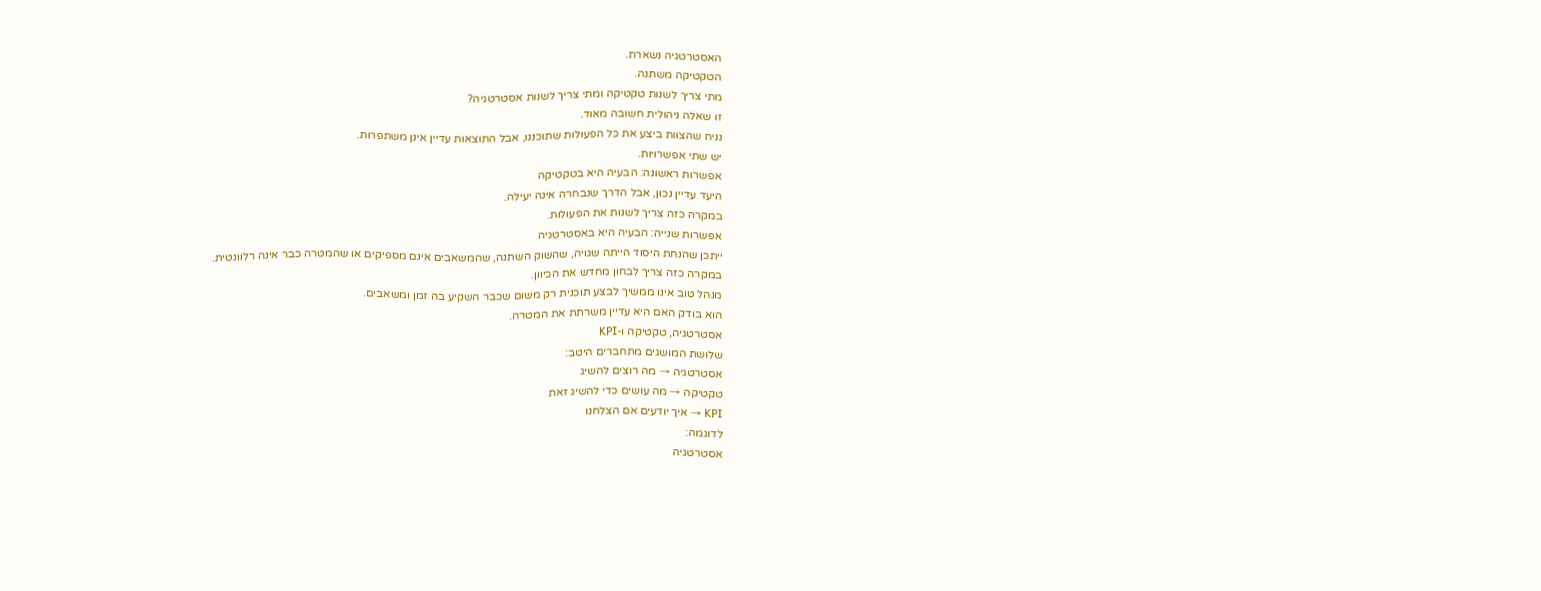האסטרטגיה נשארת.
הטקטיקה משתנה.
מתי צריך לשנות טקטיקה ומתי צריך לשנות אסטרטגיה?
זו שאלה ניהולית חשובה מאוד.
נניח שהצוות ביצע את כל הפעולות שתוכננו, אבל התוצאות עדיין אינן משתפרות.
יש שתי אפשרויות.
אפשרות ראשונה: הבעיה היא בטקטיקה
היעד עדיין נכון, אבל הדרך שנבחרה אינה יעילה.
במקרה כזה צריך לשנות את הפעולות.
אפשרות שנייה: הבעיה היא באסטרטגיה
ייתכן שהנחת היסוד הייתה שגויה, שהשוק השתנה, שהמשאבים אינם מספיקים או שהמטרה כבר אינה רלוונטית.
במקרה כזה צריך לבחון מחדש את הכיוון.
מנהל טוב אינו ממשיך לבצע תוכנית רק משום שכבר השקיע בה זמן ומשאבים.
הוא בודק האם היא עדיין משרתת את המטרה.
אסטרטגיה, טקטיקה ו-KPI
שלושת המושגים מתחברים היטב:
אסטרטגיה → מה רוצים להשיג
טקטיקה → מה עושים כדי להשיג זאת
KPI → איך יודעים אם הצלחנו
לדוגמה:
אסטרטגיה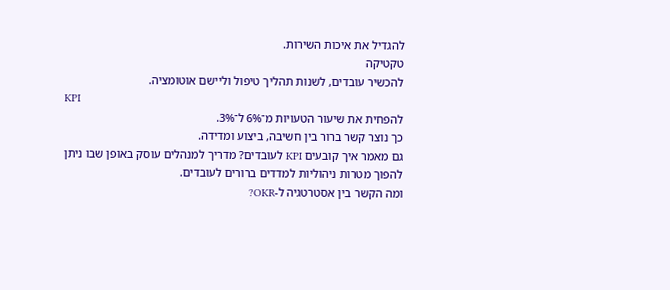להגדיל את איכות השירות.
טקטיקה
להכשיר עובדים, לשנות תהליך טיפול וליישם אוטומציה.
KPI
להפחית את שיעור הטעויות מ־6% ל־3%.
כך נוצר קשר ברור בין חשיבה, ביצוע ומדידה.
גם מאמר איך קובעים KPI לעובדים? מדריך למנהלים עוסק באופן שבו ניתן להפוך מטרות ניהוליות למדדים ברורים לעובדים.
ומה הקשר בין אסטרטגיה ל-OKR?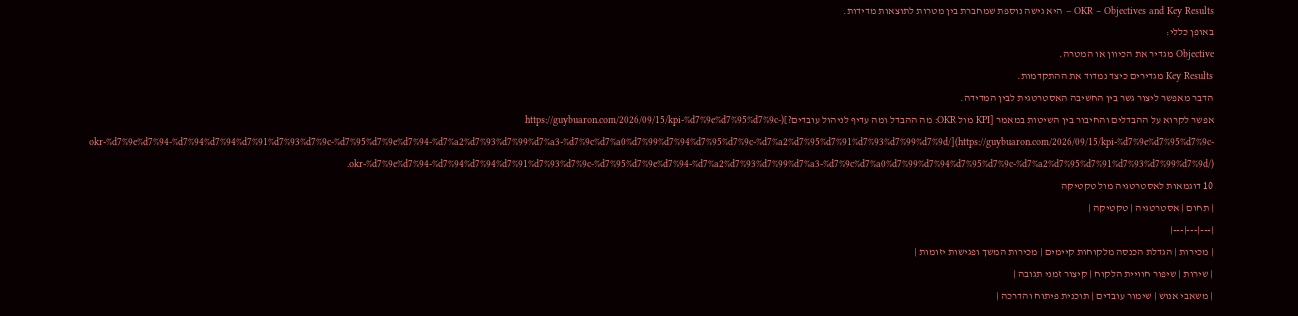OKR – Objectives and Key Results – היא גישה נוספת שמחברת בין מטרות לתוצאות מדידות.
באופן כללי:
Objective מגדיר את הכיוון או המטרה.
Key Results מגדירים כיצד נמדוד את ההתקדמות.
הדבר מאפשר ליצור גשר בין החשיבה האסטרטגית לבין המדידה.
אפשר לקרוא על ההבדלים והחיבור בין השיטות במאמר [KPI מול OKR: מה ההבדל ומה עדיף לניהול עובדים?](https://guybuaron.com/2026/09/15/kpi-%d7%9e%d7%95%d7%9c-okr-%d7%9e%d7%94-%d7%94%d7%94%d7%91%d7%93%d7%9c-%d7%95%d7%9e%d7%94-%d7%a2%d7%93%d7%99%d7%a3-%d7%9c%d7%a0%d7%99%d7%94%d7%95%d7%9c-%d7%a2%d7%95%d7%91%d7%93%d7%99%d7%9d/](https://guybuaron.com/2026/09/15/kpi-%d7%9e%d7%95%d7%9c-okr-%d7%9e%d7%94-%d7%94%d7%94%d7%91%d7%93%d7%9c-%d7%95%d7%9e%d7%94-%d7%a2%d7%93%d7%99%d7%a3-%d7%9c%d7%a0%d7%99%d7%94%d7%95%d7%9c-%d7%a2%d7%95%d7%91%d7%93%d7%99%d7%9d/).
10 דוגמאות לאסטרטגיה מול טקטיקה
| תחום | אסטרטגיה | טקטיקה |
|---|---|---|
| מכירות | הגדלת הכנסה מלקוחות קיימים | מכירות המשך ופגישות יזומות |
| שירות | שיפור חוויית הלקוח | קיצור זמני תגובה |
| משאבי אנוש | שימור עובדים | תוכנית פיתוח והדרכה |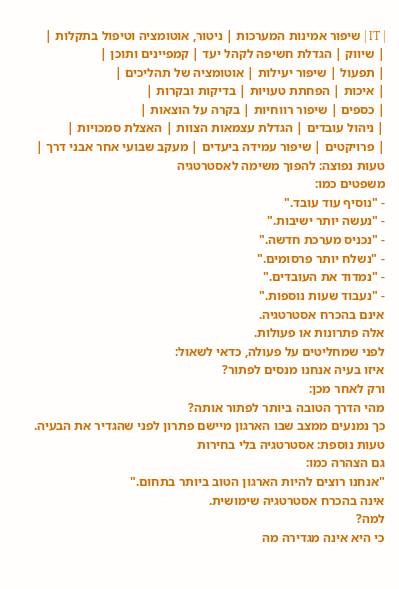| IT | שיפור אמינות המערכות | ניטור, אוטומציה וטיפול בתקלות |
| שיווק | הגדלת חשיפה לקהל יעד | קמפיינים ותוכן |
| תפעול | שיפור יעילות | אוטומציה של תהליכים |
| איכות | הפחתת טעויות | בדיקות ובקרות |
| כספים | שיפור רווחיות | בקרה על הוצאות |
| ניהול עובדים | הגדלת עצמאות הצוות | האצלת סמכויות |
| פרויקטים | שיפור עמידה ביעדים | מעקב שבועי אחר אבני דרך |
טעות נפוצה: להפוך משימה לאסטרטגיה
משפטים כמו:
- "נוסיף עוד עובד."
- "נעשה יותר ישיבות."
- "נכניס מערכת חדשה."
- "נשלח יותר פרסומים."
- "נמדוד את העובדים."
- "נעבוד שעות נוספות."
אינם בהכרח אסטרטגיה.
אלה פתרונות או פעולות.
לפני שמחליטים על פעולה, כדאי לשאול:
איזו בעיה אנחנו מנסים לפתור?
ורק לאחר מכן:
מהי הדרך הטובה ביותר לפתור אותה?
כך נמנעים ממצב שבו הארגון מיישם פתרון לפני שהגדיר את הבעיה.
טעות נוספת: אסטרטגיה בלי בחירות
גם הצהרה כמו:
"אנחנו רוצים להיות הארגון הטוב ביותר בתחום."
אינה בהכרח אסטרטגיה שימושית.
למה?
כי היא אינה מגדירה מה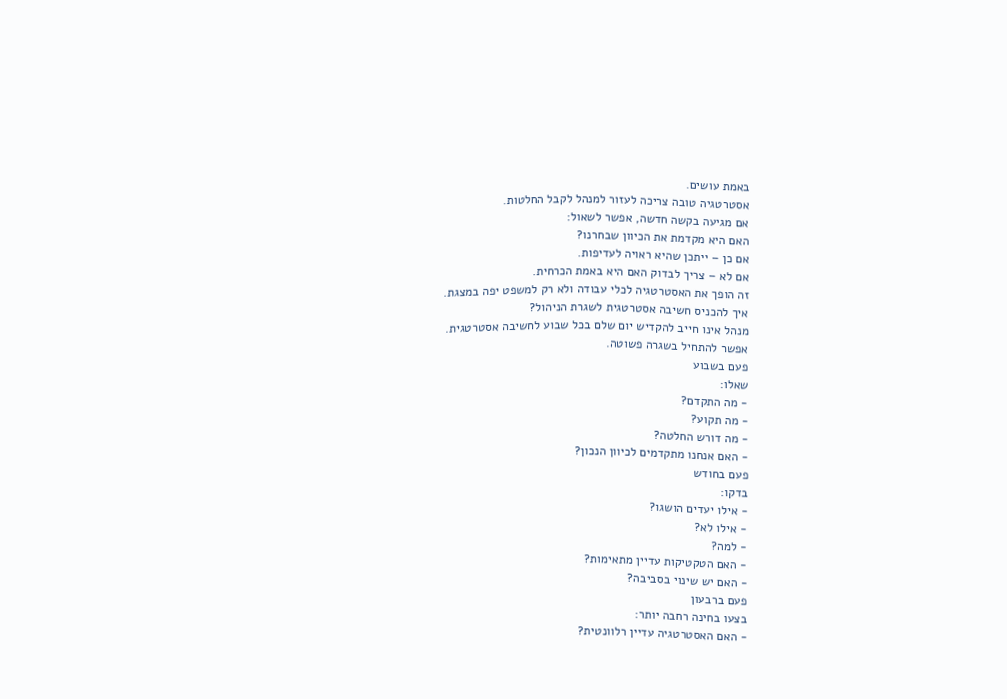באמת עושים.
אסטרטגיה טובה צריכה לעזור למנהל לקבל החלטות.
אם מגיעה בקשה חדשה, אפשר לשאול:
האם היא מקדמת את הכיוון שבחרנו?
אם כן – ייתכן שהיא ראויה לעדיפות.
אם לא – צריך לבדוק האם היא באמת הכרחית.
זה הופך את האסטרטגיה לכלי עבודה ולא רק למשפט יפה במצגת.
איך להכניס חשיבה אסטרטגית לשגרת הניהול?
מנהל אינו חייב להקדיש יום שלם בכל שבוע לחשיבה אסטרטגית.
אפשר להתחיל בשגרה פשוטה.
פעם בשבוע
שאלו:
- מה התקדם?
- מה תקוע?
- מה דורש החלטה?
- האם אנחנו מתקדמים לכיוון הנכון?
פעם בחודש
בדקו:
- אילו יעדים הושגו?
- אילו לא?
- למה?
- האם הטקטיקות עדיין מתאימות?
- האם יש שינוי בסביבה?
פעם ברבעון
בצעו בחינה רחבה יותר:
- האם האסטרטגיה עדיין רלוונטית?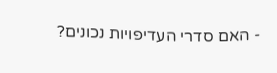- האם סדרי העדיפויות נכונים?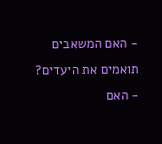- האם המשאבים תואמים את היעדים?
- האם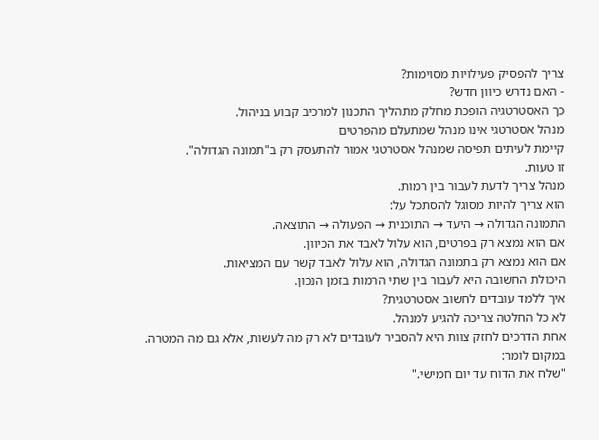צריך להפסיק פעילויות מסוימות?
- האם נדרש כיוון חדש?
כך האסטרטגיה הופכת מחלק מתהליך התכנון למרכיב קבוע בניהול.
מנהל אסטרטגי אינו מנהל שמתעלם מהפרטים
קיימת לעיתים תפיסה שמנהל אסטרטגי אמור להתעסק רק ב"תמונה הגדולה".
זו טעות.
מנהל צריך לדעת לעבור בין רמות.
הוא צריך להיות מסוגל להסתכל על:
התמונה הגדולה → היעד → התוכנית → הפעולה → התוצאה.
אם הוא נמצא רק בפרטים, הוא עלול לאבד את הכיוון.
אם הוא נמצא רק בתמונה הגדולה, הוא עלול לאבד קשר עם המציאות.
היכולת החשובה היא לעבור בין שתי הרמות בזמן הנכון.
איך ללמד עובדים לחשוב אסטרטגית?
לא כל החלטה צריכה להגיע למנהל.
אחת הדרכים לחזק צוות היא להסביר לעובדים לא רק מה לעשות, אלא גם מה המטרה.
במקום לומר:
"שלח את הדוח עד יום חמישי."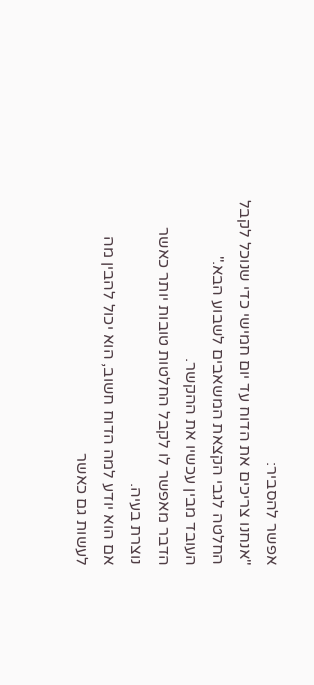אפשר להסביר:
"אנחנו צריכים את הדוח עד יום חמישי כדי שנוכל לקבל החלטה לגבי הקצאת המשאבים לשבוע הבא."
העובד מבין עכשיו את ההקשר.
הדבר מאפשר לו לקבל החלטות טובות יותר כאשר נוצרת בעיה.
אם הוא יודע למה הדוח חשוב, הוא יכול להבין מה לעשות גם כאשר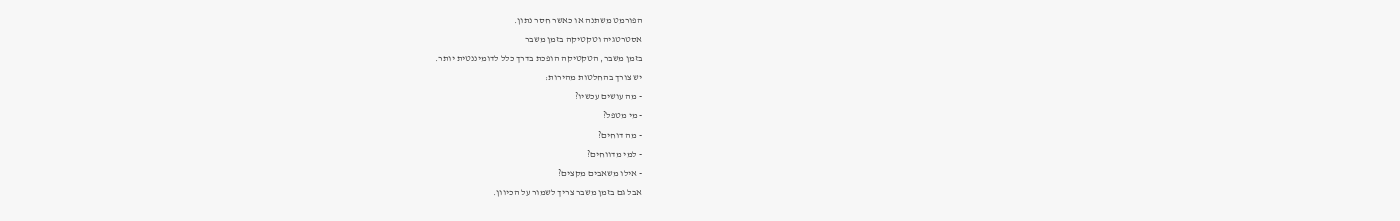הפורמט משתנה או כאשר חסר נתון.
אסטרטגיה וטקטיקה בזמן משבר
בזמן משבר, הטקטיקה הופכת בדרך כלל לדומיננטית יותר.
יש צורך בהחלטות מהירות:
- מה עושים עכשיו?
- מי מטפל?
- מה דוחים?
- למי מדווחים?
- אילו משאבים מקצים?
אבל גם בזמן משבר צריך לשמור על הכיוון.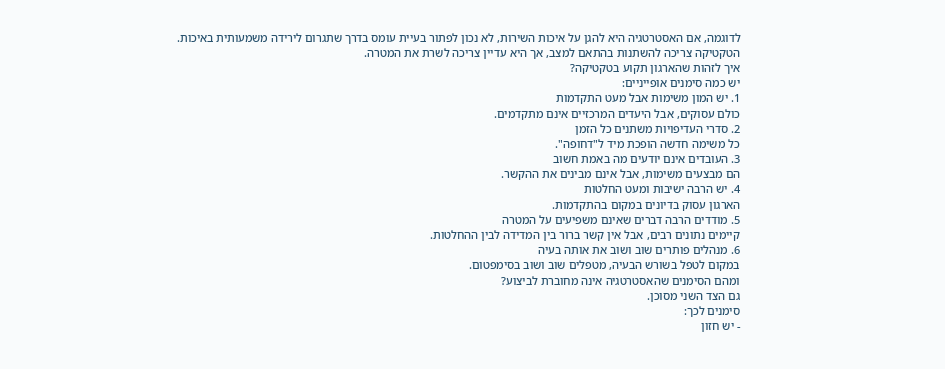לדוגמה, אם האסטרטגיה היא להגן על איכות השירות, לא נכון לפתור בעיית עומס בדרך שתגרום לירידה משמעותית באיכות.
הטקטיקה צריכה להשתנות בהתאם למצב, אך היא עדיין צריכה לשרת את המטרה.
איך לזהות שהארגון תקוע בטקטיקה?
יש כמה סימנים אופייניים:
1. יש המון משימות אבל מעט התקדמות
כולם עסוקים, אבל היעדים המרכזיים אינם מתקדמים.
2. סדרי העדיפויות משתנים כל הזמן
כל משימה חדשה הופכת מיד ל"דחופה".
3. העובדים אינם יודעים מה באמת חשוב
הם מבצעים משימות, אבל אינם מבינים את ההקשר.
4. יש הרבה ישיבות ומעט החלטות
הארגון עסוק בדיונים במקום בהתקדמות.
5. מודדים הרבה דברים שאינם משפיעים על המטרה
קיימים נתונים רבים, אבל אין קשר ברור בין המדידה לבין ההחלטות.
6. מנהלים פותרים שוב ושוב את אותה בעיה
במקום לטפל בשורש הבעיה, מטפלים שוב ושוב בסימפטום.
ומהם הסימנים שהאסטרטגיה אינה מחוברת לביצוע?
גם הצד השני מסוכן.
סימנים לכך:
- יש חזון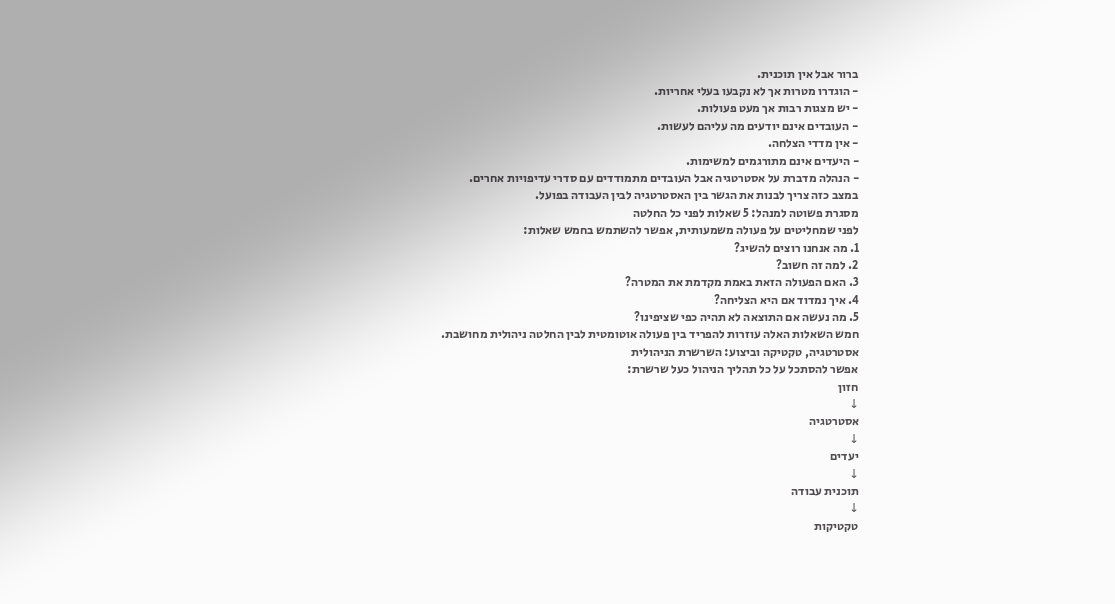ברור אבל אין תוכנית.
- הוגדרו מטרות אך לא נקבעו בעלי אחריות.
- יש מצגות רבות אך מעט פעולות.
- העובדים אינם יודעים מה עליהם לעשות.
- אין מדדי הצלחה.
- היעדים אינם מתורגמים למשימות.
- הנהלה מדברת על אסטרטגיה אבל העובדים מתמודדים עם סדרי עדיפויות אחרים.
במצב כזה צריך לבנות את הגשר בין האסטרטגיה לבין העבודה בפועל.
מסגרת פשוטה למנהל: 5 שאלות לפני כל החלטה
לפני שמחליטים על פעולה משמעותית, אפשר להשתמש בחמש שאלות:
1. מה אנחנו רוצים להשיג?
2. למה זה חשוב?
3. האם הפעולה הזאת באמת מקדמת את המטרה?
4. איך נמדוד אם היא הצליחה?
5. מה נעשה אם התוצאה לא תהיה כפי שציפינו?
חמש השאלות האלה עוזרות להפריד בין פעולה אוטומטית לבין החלטה ניהולית מחושבת.
אסטרטגיה, טקטיקה וביצוע: השרשרת הניהולית
אפשר להסתכל על כל תהליך הניהול כעל שרשרת:
חזון
↓
אסטרטגיה
↓
יעדים
↓
תוכנית עבודה
↓
טקטיקות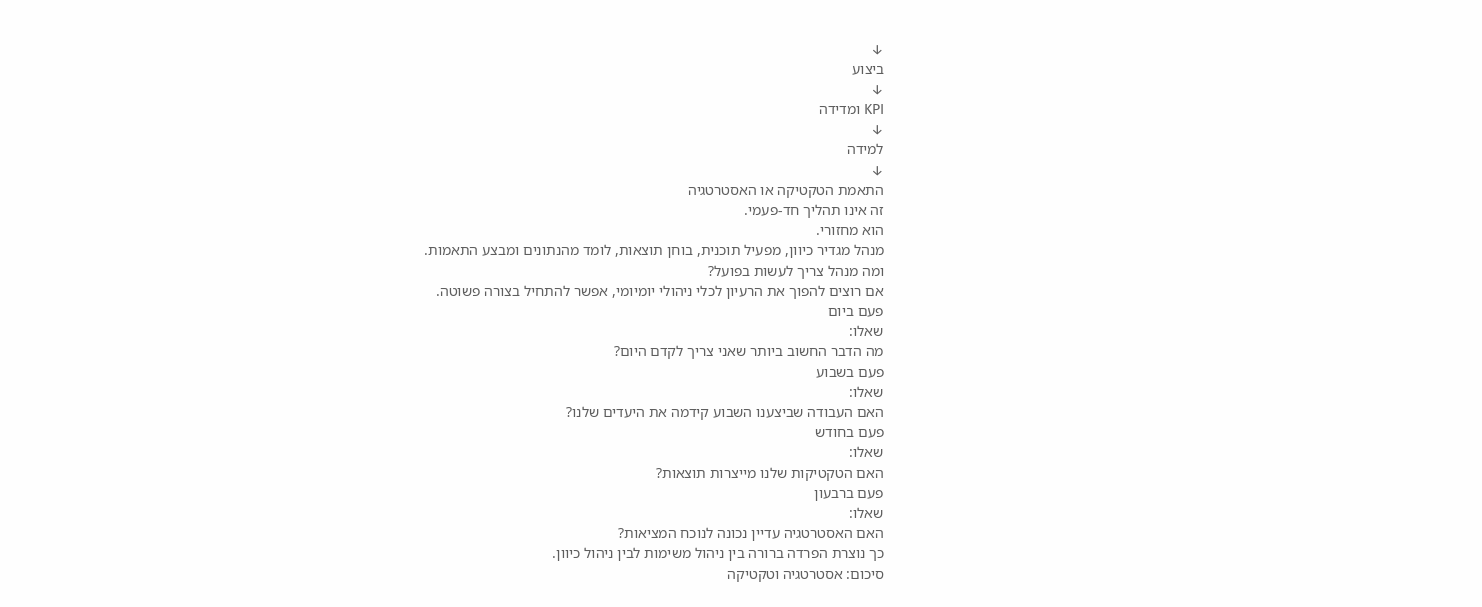↓
ביצוע
↓
KPI ומדידה
↓
למידה
↓
התאמת הטקטיקה או האסטרטגיה
זה אינו תהליך חד-פעמי.
הוא מחזורי.
מנהל מגדיר כיוון, מפעיל תוכנית, בוחן תוצאות, לומד מהנתונים ומבצע התאמות.
ומה מנהל צריך לעשות בפועל?
אם רוצים להפוך את הרעיון לכלי ניהולי יומיומי, אפשר להתחיל בצורה פשוטה.
פעם ביום
שאלו:
מה הדבר החשוב ביותר שאני צריך לקדם היום?
פעם בשבוע
שאלו:
האם העבודה שביצענו השבוע קידמה את היעדים שלנו?
פעם בחודש
שאלו:
האם הטקטיקות שלנו מייצרות תוצאות?
פעם ברבעון
שאלו:
האם האסטרטגיה עדיין נכונה לנוכח המציאות?
כך נוצרת הפרדה ברורה בין ניהול משימות לבין ניהול כיוון.
סיכום: אסטרטגיה וטקטיקה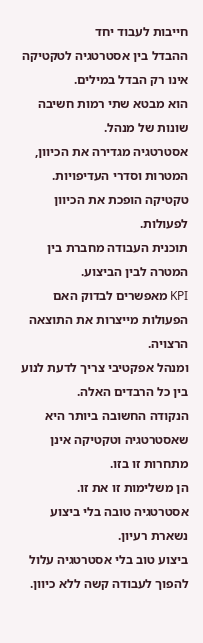חייבות לעבוד יחד
ההבדל בין אסטרטגיה לטקטיקה אינו רק הבדל במילים.
הוא מבטא שתי רמות חשיבה שונות של מנהל.
אסטרטגיה מגדירה את הכיוון, המטרות וסדרי העדיפויות.
טקטיקה הופכת את הכיוון לפעולות.
תוכנית העבודה מחברת בין המטרה לבין הביצוע.
KPI מאפשרים לבדוק האם הפעולות מייצרות את התוצאה הרצויה.
ומנהל אפקטיבי צריך לדעת לנוע בין כל הרבדים האלה.
הנקודה החשובה ביותר היא שאסטרטגיה וטקטיקה אינן מתחרות זו בזו.
הן משלימות זו את זו.
אסטרטגיה טובה בלי ביצוע נשארת רעיון.
ביצוע טוב בלי אסטרטגיה עלול להפוך לעבודה קשה ללא כיוון.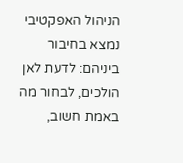הניהול האפקטיבי נמצא בחיבור ביניהם: לדעת לאן הולכים, לבחור מה באמת חשוב,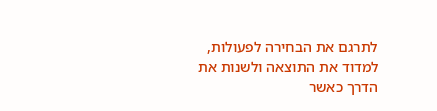לתרגם את הבחירה לפעולות, למדוד את התוצאה ולשנות את הדרך כאשר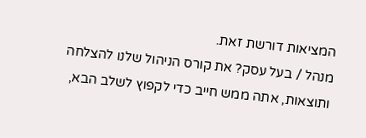המציאות דורשת זאת.
מנהל / בעל עסק? את קורס הניהול שלנו להצלחה ותוצאות, אתה ממש חייב כדי לקפוץ לשלב הבא,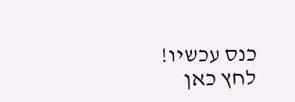כנס עכשיו! לחץ כאן